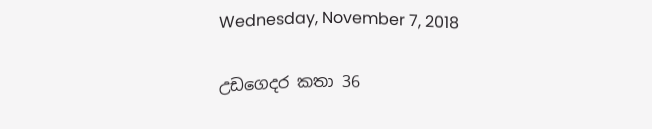Wednesday, November 7, 2018

උඩගෙදර කතා 36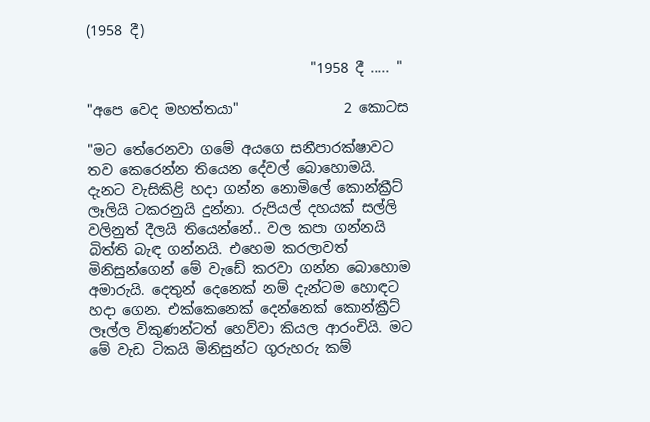(1958 දී)

                                "1958 දී ..... "

"අපෙ වෙද මහත්තයා"               2 කොටස

"මට තේරෙනවා ගමේ අයගෙ සනීපාරක්ෂාවට තව කෙරෙන්න තියෙන දේවල් බොහොමයි. දැනට වැසිකිළි හදා ගන්න නොමිලේ කොන්ක්‍රීට් ලෑලියි ටකරනුයි දුන්නා. රුපියල් දහයක් සල්ලි වලිනුත් දීලයි තියෙන්නේ.. වල කපා ගන්නයි බිත්ති බැඳ ගන්නයි. එහෙම කරලාවත් මිනිසුන්ගෙන් මේ වැඩේ කරවා ගන්න බොහොම අමාරුයි. දෙතුන් දෙනෙක් නම් දැන්ටම හොඳට හදා ගෙන. එක්කෙනෙක් දෙන්නෙක් කොන්ක්‍රීට් ලෑල්ල විකුණන්ටත් හෙව්වා කියල ආරංචියි. මට මේ වැඩ ටිකයි මිනිසුන්ට ගුරුහරු කම්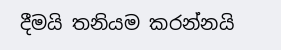දීමයි තනියම කරන්නයි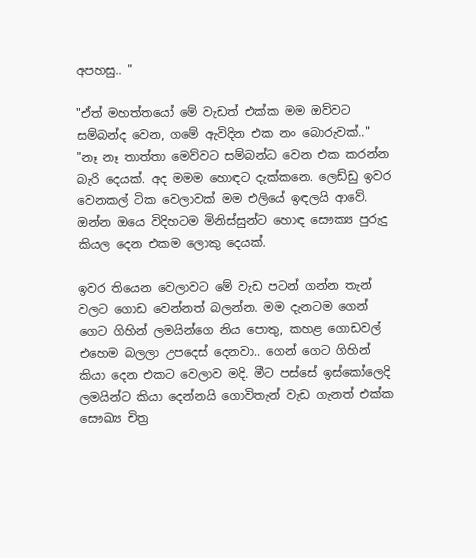අපහසු.. "

"ඒත් මහත්තයෝ මේ වැඩත් එක්ක මම ඔව්වට සම්බන්ද වෙන, ගමේ ඇවිදින එක නං බොරුවක්.."
"නෑ නෑ තාත්තා මෙව්වට සම්බන්ධ වෙන එක කරන්න බැරි දෙයක්. අද මමම හොඳට දැක්කනෙ. ලෙඩ්ඩු ඉවර වෙනකල් ටික වෙලාවක් මම එලියේ ඉඳලයි ආවේ. ඔන්න ඔයෙ විදිහටම මිනිස්සුන්ට හොඳ සෞක්‍ය පුරුදු කියල දෙන එකම ලොකු දෙයක්.

ඉවර තියෙන වෙලාවට මේ වැඩ පටන් ගන්න තැන් වලට ගොඩ වෙන්නත් බලන්න. මම දැනටම ගෙන් ගෙට ගිහින් ලමයින්ගෙ නිය පොතු, කහළ ගොඩවල් එහෙම බලලා උපදෙස් දෙනවා.. ගෙන් ගෙට ගිහින් කියා දෙන එකට වෙලාව මදි. මීට පස්සේ ඉස්කෝලෙදි ලමයින්ට කියා දෙන්නයි ගොවිතැන් වැඩ ගැනත් එක්ක සෞඛ්‍ය චිත්‍ර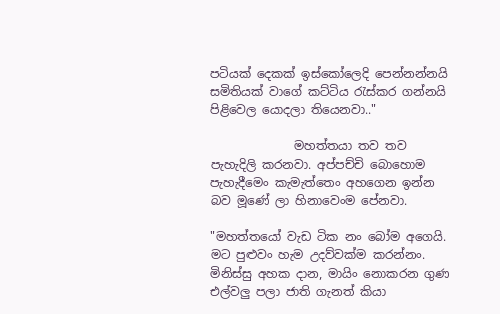පටියක් දෙකක් ඉස්කෝලෙදි පෙන්නන්නයි සමිතියක් වාගේ කට්ටිය රැස්කර ගන්නයි පිළිවෙල යොදලා තියෙනවා.."

              මහත්තයා තව තව පැහැදිලි කරනවා. අප්පච්චි බොහොම පැහැදීමෙං කැමැත්තෙං අහගෙන ඉන්න බව මූණේ ලා හිනාවෙංම පේනවා.

"මහත්තයෝ වැඩ ටික නං බෝම අගෙයි. මට පුළුවං හැම උදව්වක්ම කරන්නං. මිනිස්සු අහක දාන, මායිං නොකරන ගුණ එල්වලු පලා ජාති ගැනත් කියා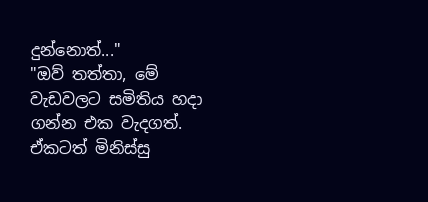දුන්නොත්..."
"ඔව් තත්තා, මේ වැඩවලට සමිතිය හදා ගන්න එක වැදගත්. ඒකටත් මිනිස්සු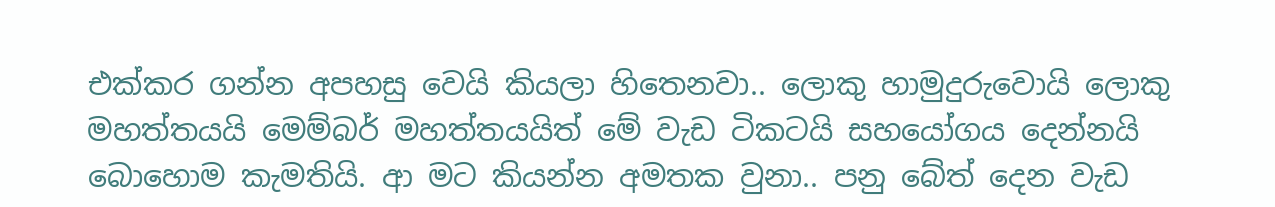එක්කර ගන්න අපහසු වෙයි කියලා හිතෙනවා.. ලොකු හාමුදුරුවොයි ලොකු මහත්තයයි මෙම්බර් මහත්තයයිත් මේ වැඩ ටිකටයි සහයෝගය දෙන්නයි බොහොම කැමතියි. ආ මට කියන්න අමතක වුනා.. පනු බේත් දෙන වැඩ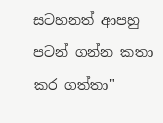සටහනත් ආපහු පටන් ගන්න කතා කර ගත්තා"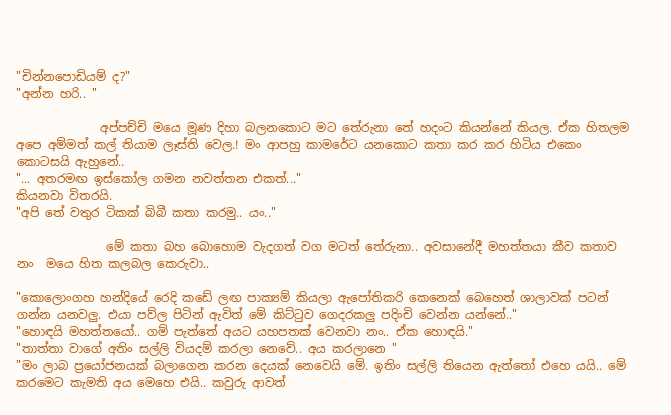"චින්නපොඩියම් ද?"
"අන්න හරි.. "

              අප්පච්චි මයෙ මූණ දිහා බලනකොට මට තේරුනා තේ හදංට කියන්නේ කියල. ඒක හිතලම අපෙ අම්මත් කල් තියාම ලෑස්ති වෙල.! මං ආපහු කාමරේට යනකොට කතා කර කර හිටිය එකෙං කොටසයි ඇහුනේ..
"... අතරමඟ ඉස්කෝල ගමන නවත්තන එකත්..."
කියනවා විතරයි.
"අපි තේ වතුර ටිකක් බිබී කතා කරමු.. යං.."

               මේ කතා බහ බොහොම වැදගත් වග මටත් තේරුනා.. අවසානේදී මහත්තයා කීව කතාව නං  මයෙ හිත කලබල කෙරුවා..

"කොලොංගහ හන්දියේ රෙදි කඩේ ලඟ පාක්‍යම් කියලා ඇපෝතිකරි කෙනෙක් බෙහෙත් ශාලාවක් පටන් ගන්න යනවලු. එයා පව්ල පිටින් ඇවිත් මේ කිට්ටුව ගෙදරකලු පදිංචි වෙන්න යන්නේ.."
"හොඳයි මහත්තයෝ.. ගම් පැත්තේ අයට යහපතක් වෙනවා නං.. ඒක හොඳයි."
"තාත්තා වාගේ අතිං සල්ලි වියදම් කරලා නෙවේ.. අය කරලානෙ "
"මං ලාබ ප්‍රයෝජනයක් බලාගෙන කරන දෙයක් නෙවෙයි මේ. ඉතිං සල්ලි තියෙන ඇත්තෝ එහෙ යයි.. මේ කරමෙට කැමති අය මෙහෙ එයි.. කවුරු ආවත්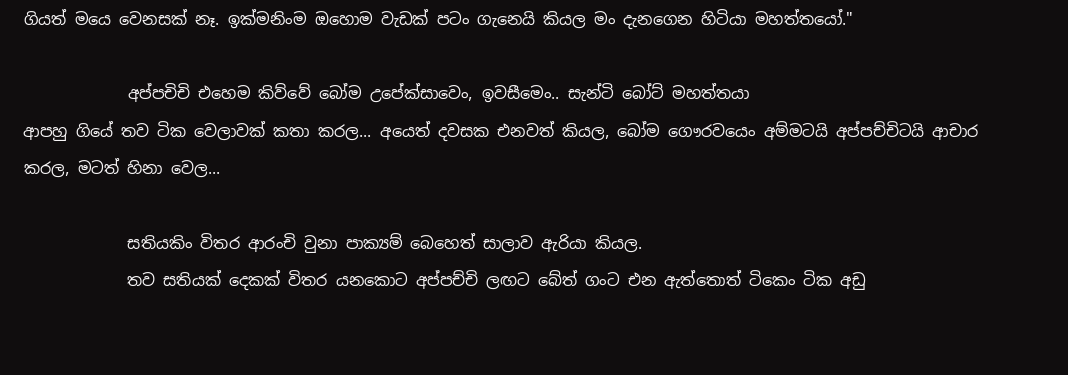ගියත් මයෙ වෙනසක් නෑ. ඉක්මනිංම ඔහොම වැඩක් පටං ගැනෙයි කියල මං දැනගෙන හිටියා මහත්තයෝ."

             අප්පචිචි එහෙම කිව්වේ බෝම උපේක්සාවෙං, ඉවසීමෙං.. සැන්ටි බෝට් මහත්තයා
ආපහු ගියේ තව ටික වෙලාවක් කතා කරල... අයෙත් දවසක එනවත් කියල, බෝම ගෞරවයෙං අම්මටයි අප්පච්චිටයි ආචාර කරල, මටත් හිනා වෙල...

             සතියකිං විතර ආරංචි වුනා පාක්‍යම් බෙහෙත් සාලාව ඇරියා කියල.
             තව සතියක් දෙකක් විතර යනකොට අප්පච්චි ලඟට බේත් ගංට එන ඇත්තොත් ටිකෙං ටික අඩු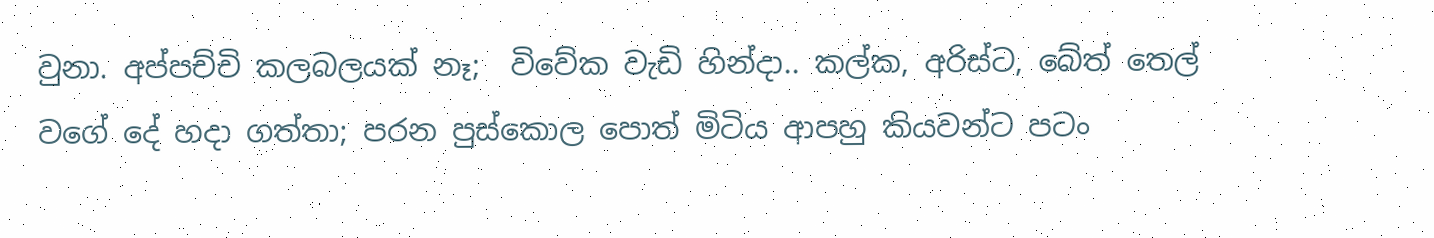වුනා. අප්පච්චි කලබලයක් නෑ;  විවේක වැඩි හින්දා.. කල්ක, අරිස්ට, බේත් තෙල් වගේ දේ හදා ගත්තා; පරන පුස්කොල පොත් මිටිය ආපහු කියවන්ට පටං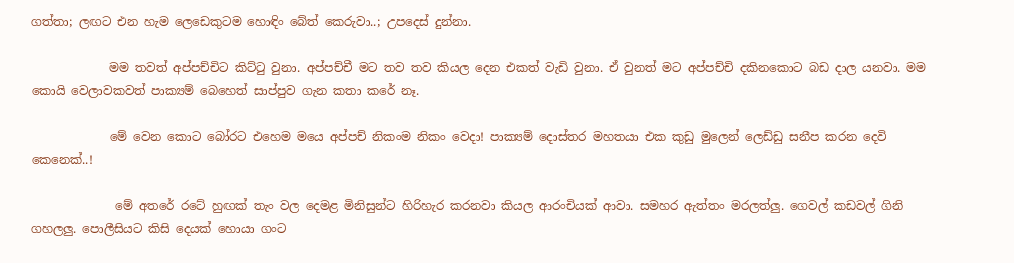ගත්තා; ලඟට එන හැම ලෙඩෙකුටම හොඳිං බේත් කෙරුවා..; උපදෙස් දුන්නා.

             මම තවත් අප්පච්චිට කිට්ටු වුනා. අප්පච්චී මට තව තව කියල දෙන එකත් වැඩි වුනා. ඒ වුනත් මට අප්පච්චි දකිනකොට බඩ දාල යනවා. මම කොයි වෙලාවකවත් පාක්‍යම් බෙහෙත් සාප්පුව ගැන කතා කරේ නෑ.

             මේ වෙන කොට බෝරට එහෙම මයෙ අප්පච් නිකංම නිකං වෙදා! පාක්‍යම් දොස්තර මහතයා එක කුඩු මුලෙන් ලෙඩ්ඩු සනීප කරන දෙවි කෙනෙක්..!

              මේ අතරේ රටේ හුඟක් තැං වල දෙමළ මිනිසුන්ට හිරිහැර කරනවා කියල ආරංචියක් ආවා. සමහර ඇත්තං මරලත්ලු. ගෙවල් කඩවල් ගිනි ගහලලු. පොලීසියට කිසි දෙයක් හොයා ගංට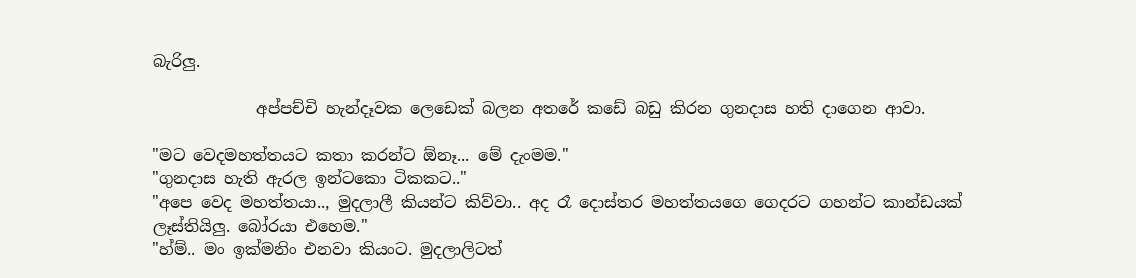බැරිලු.

             අප්පච්චි හැන්දෑවක ලෙඩෙක් බලන අතරේ කඩේ බඩු කිරන ගුනදාස හති දාගෙන ආවා.

"මට වෙදමහත්තයට කතා කරන්ට ඕනෑ... මේ දැංමම."
"ගුනදාස හැති ඇරල ඉන්ටකො ටිකකට.."
"අපෙ වෙද මහත්තයා.., මුදලාලී කියන්ට කිව්වා.. අද රෑ දොස්තර මහත්තයගෙ ගෙදරට ගහන්ට කාන්ඩයක් ලෑස්තියිලු. බෝරයා එහෙම."
"හ්ම්.. මං ඉක්මනිං එනවා කියංට. මුදලාලිටත්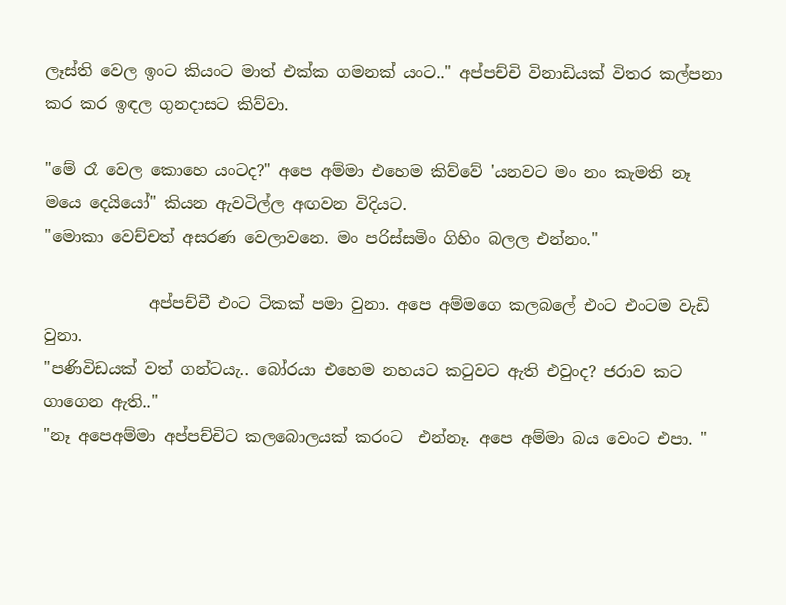ලෑස්ති වෙල ඉංට කියංට මාත් එක්ක ගමනක් යංට.." අප්පච්චි විනාඩියක් විතර කල්පනා කර කර ඉඳල ගුනදාසට කිව්වා.

"මේ රෑ වෙල කොහෙ යංටද?" අපෙ අම්මා එහෙම කිව්වේ 'යනවට මං නං කැමති නෑ මයෙ දෙයියෝ" කියන ඇවටිල්ල අඟවන විදියට.
"මොකා වෙච්චත් අසරණ වෙලාවනෙ. මං පරිස්සමිං ගිහිං බලල එන්නං."

             අප්පච්චී එංට ටිකක් පමා වුනා. අපෙ අම්මගෙ කලබලේ එංට එංටම වැඩි වුනා.
"පණිවිඩයක් වත් ගන්ටයැ.. බෝරයා එහෙම නහයට කටුවට ඇති එවුංද? ජරාව කට ගාගෙන ඇති.."
"නෑ අපෙඅම්මා අප්පච්චිට කලබොලයක් කරංට  එන්නෑ. අපෙ අම්මා බය වෙංට එපා. "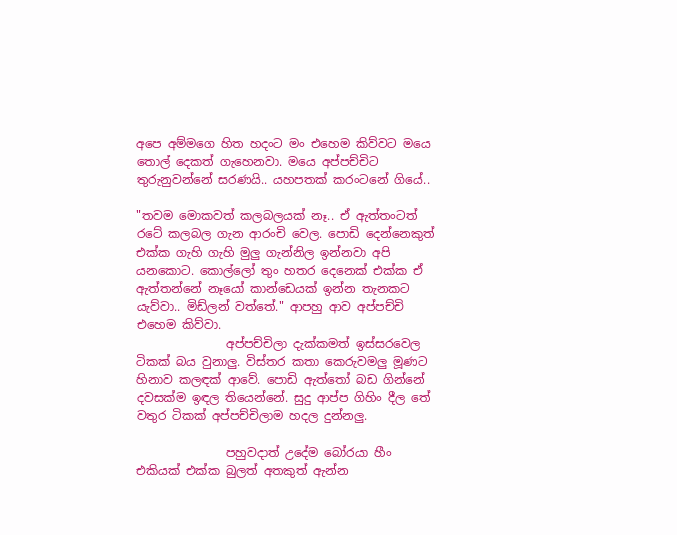අපෙ අම්මගෙ හිත හදංට මං එහෙම කිව්වට මයෙ තොල් දෙකත් ගැහෙනවා. මයෙ අප්පච්චිට තුරුනුවන්නේ සරණයි.. යහපතක් කරංටනේ ගියේ..

"තවම මොකවත් කලබලයක් නෑ.. ඒ ඇත්තංටත් රටේ කලබල ගැන ආරංචි වෙල. පොඩි දෙන්නෙකුත් එක්ක ගැහි ගැහි මුලු ගැන්නිල ඉන්නවා අපි යනකොට. කොල්ලෝ තුං හතර දෙනෙක් එක්ක ඒ ඇත්තන්නේ නෑයෝ කාන්ඩෙයක් ඉන්න තැනකට යැව්වා.. මිඩ්ලන් වත්තේ." ආපහු ආව අප්පච්චි එහෙම කිව්වා.
               අප්පච්චිලා දැක්කමත් ඉස්සරවෙල ටිකක් බය වුනාලු. විස්තර කතා කෙරුවමලු මූණට හිනාව කලඳක් ආවේ. පොඩි ඇත්තෝ බඩ ගින්නේ දවසක්ම ඉඳල තියෙන්නේ. සුදු ආප්ප ගිහිං දීල තේ වතුර ටිකක් අප්පච්චිලාම හදල දුන්නලු.

               පහුවදාත් උදේම බෝරයා හීං එකියක් එක්ක බුලත් අතකුත් ඇන්න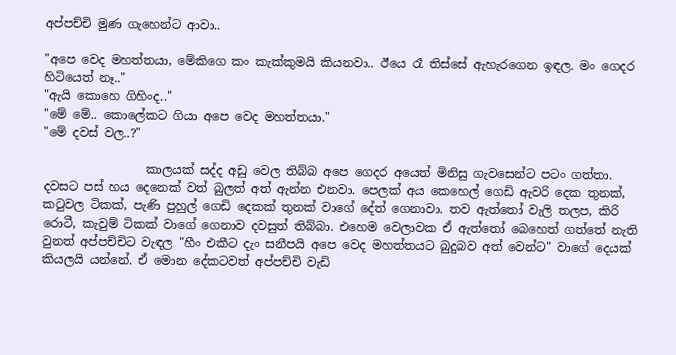අප්පච්චි මුණ ගැහෙන්ට ආවා..

"අපෙ වෙද මහත්තයා, මේකිගෙ කං කැක්කුමයි කියනවා.. ඊයෙ රෑ තිස්සේ ඇහැරගෙන ඉඳල. මං ගෙදර හිටියෙත් නෑ.."
"ඇයි කොහෙ ගිහිංද.."
"මේ මේ.. කොලේකට ගියා අපෙ වෙද මහත්තයා."
"මේ දවස් වල..?"

                 කාලයක් සද්ද අඩු වෙල තිබ්බ අපෙ ගෙදර අයෙත් මිනිසු ගැවසෙන්ට පටං ගත්තා. දවසට පස් හය දෙනෙක් වත් බුලත් අත් ඇන්න එනවා. පෙලක් අය කෙහෙල් ගෙඩි ඇවරි දෙක තුනක්,  කටුවල ටිකක්, පැණි පුහුල් ගෙඩි දෙකක් තුනක් වාගේ දේත් ගෙනාවා. තව ඇත්තෝ වැලි තලප, කිරි රොටී, කැවුම් ටිකක් වාගේ ගෙනාව දවසුත් තිබ්බා. එහෙම වෙලාවක ඒ ඇත්තෝ බෙහෙත් ගත්තේ නැති වුනත් අප්පච්චිට වැඳල "හීං එකීට දැං සනීපයි අපෙ වෙද මහත්තයට බුදුබව අත් වෙන්ට" වාගේ දෙයක් කියලයි යන්නේ. ඒ මොන දේකටවත් අප්පච්චි වැඩි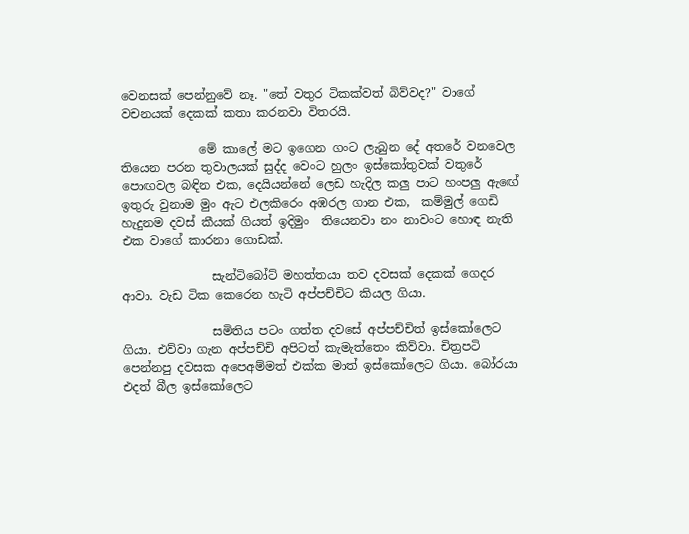වෙනසක් පෙන්නුවේ නෑ. "තේ වතුර ටිකක්වත් බිව්වද?" වාගේ වචනයක් දෙකක් කතා කරනවා විතරයි.

             මේ කාලේ මට ඉගෙන ගංට ලැබුන දේ අතරේ වනවෙල තියෙන පරන තුවාලයක් සුද්ද වෙංට හුලං ඉස්කෝතුවක් වතුරේ පොඟවල බඳින එක, දෙයියන්නේ ලෙඩ හැදිල කලු පාට හංපලු ඇඟේ ඉතුරු වුනාම මුං ඇට එලකිරෙං අඹරල ගාන එක,  කම්මුල් ගෙඩි හැදුනම දවස් කීයක් ගියත් ඉදිමුං  තියෙනවා නං නාවංට හොඳ නැති එක වාගේ කාරනා ගොඩක්.

               සැන්ටිබෝට් මහත්තයා තව දවසක් දෙකක් ගෙදර ආවා. වැඩ ටික කෙරෙන හැටි අප්පච්චිට කියල ගියා.

               සමිතිය පටං ගත්ත දවසේ අප්පච්චිත් ඉස්කෝලෙට ගියා. එව්වා ගැන අප්පච්චි අපිටත් කැමැත්තෙං කිව්වා. චිත්‍රපටි පෙන්නපු දවසක අපෙඅම්මත් එක්ක මාත් ඉස්කෝලෙට ගියා. බෝරයා එදත් බීල ඉස්කෝලෙට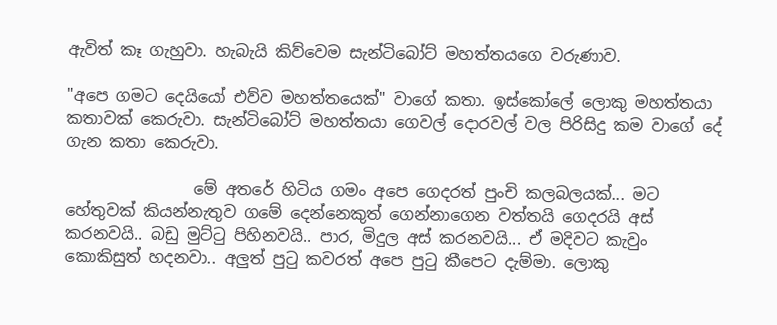ඇවිත් කෑ ගැහුවා. හැබැයි කිව්වෙම සැන්ටිබෝට් මහත්තයගෙ වරුණාව.

"අපෙ ගමට දෙයියෝ එව්ව මහත්තයෙක්" වාගේ කතා. ඉස්කෝලේ ලොකු මහත්තයා කතාවක් කෙරුවා. සැන්ටිබෝට් මහත්තයා ගෙවල් දොරවල් වල පිරිසිදු කම වාගේ දේ ගැන කතා කෙරුවා.

                මේ අතරේ හිටිය ගමං අපෙ ගෙදරත් පුංචි කලබලයක්... මට හේතුවක් කියන්නැතුව ගමේ දෙන්නෙකුත් ගෙන්නාගෙන වත්තයි ගෙදරයි අස් කරනවයි.. බඩු මුට්ටු පිහිනවයි.. පාර, මිදුල අස් කරනවයි... ඒ මදිවට කැවුං කොකිසුත් හදනවා.. අලුත් පුටු කවරත් අපෙ පුටු කීපෙට දැම්මා. ලොකු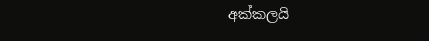අක්කලයි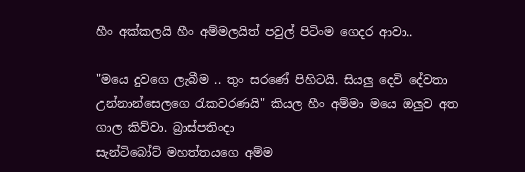හීං අක්කලයි හීං අම්මලයිත් පවුල් පිටිංම ගෙදර ආවා..

"මයෙ දුවගෙ ලැබීම .. තුං සරණේ පිහිටයි. සියලු දෙවි දේවතා උන්නාන්සෙලගෙ රැකවරණයි" කියල හීං අම්මා මයෙ ඔලුව අත ගාල කිව්වා. බ්‍රාස්පතිංදා
සැන්ටිබෝට් මහත්තයගෙ අම්ම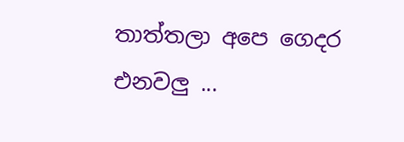තාත්තලා අපෙ ගෙදර එනවලු ...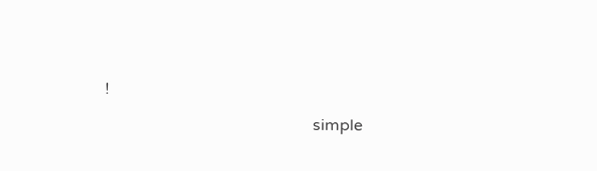!

                                                    simple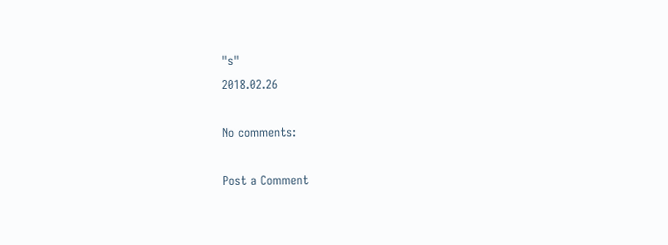"s"
2018.02.26

No comments:

Post a Comment